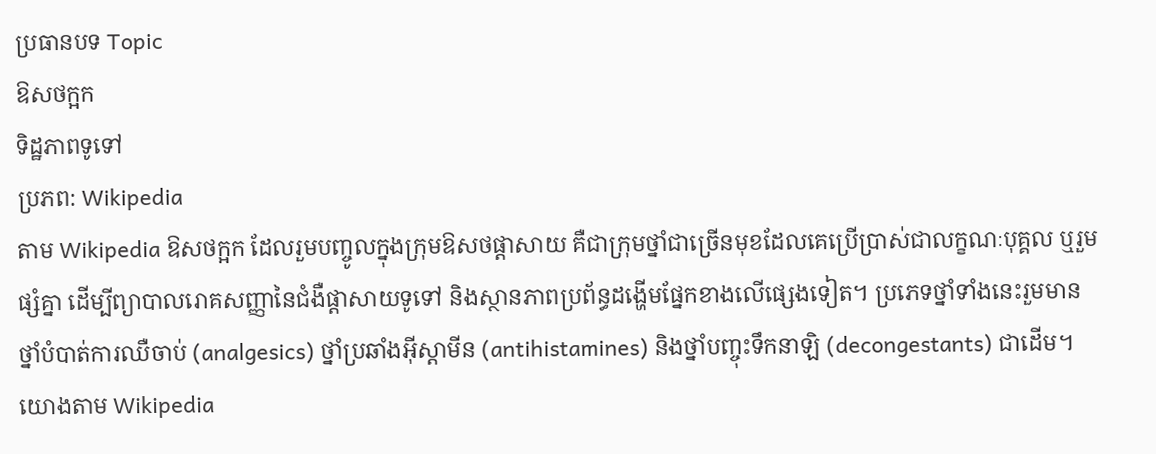ប្រធានបទ Topic
ឱសថក្អក
ទិដ្ឋភាពទូទៅ
ប្រភព: Wikipedia
តាម Wikipedia ឱសថក្អក ដែលរួមបញ្ចូលក្នុងក្រុមឱសថផ្ដាសាយ គឺជាក្រុមថ្នាំជាច្រើនមុខដែលគេប្រើប្រាស់ជាលក្ខណៈបុគ្គល ឬរួមផ្សំគ្នា ដើម្បីព្យាបាលរោគសញ្ញានៃជំងឺផ្ដាសាយទូទៅ និងស្ថានភាពប្រព័ន្ធដង្ហើមផ្នែកខាងលើផ្សេងទៀត។ ប្រភេទថ្នាំទាំងនេះរួមមាន ថ្នាំបំបាត់ការឈឺចាប់ (analgesics) ថ្នាំប្រឆាំងអ៊ីស្តាមីន (antihistamines) និងថ្នាំបញ្ចុះទឹកនាឡិ (decongestants) ជាដើម។
យោងតាម Wikipedia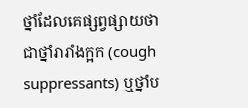ថ្នាំដែលគេផ្សព្វផ្សាយថាជាថ្នាំរារាំងក្អក (cough suppressants) ឬថ្នាំប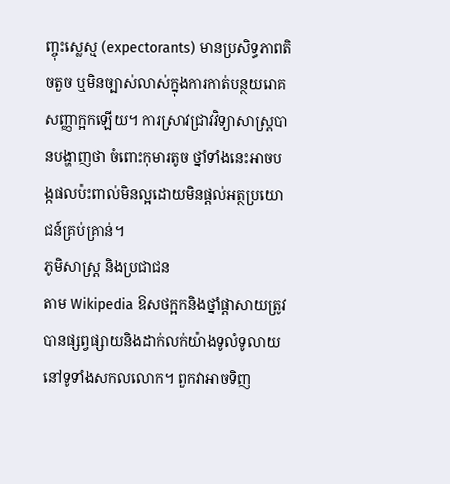ញ្ចុះស្លេស្ម (expectorants) មានប្រសិទ្ធភាពតិចតួច ឬមិនច្បាស់លាស់ក្នុងការកាត់បន្ថយរោគសញ្ញាក្អកឡើយ។ ការស្រាវជ្រាវវិទ្យាសាស្ត្របានបង្ហាញថា ចំពោះកុមារតូច ថ្នាំទាំងនេះអាចបង្កផលប៉ះពាល់មិនល្អដោយមិនផ្ដល់អត្ថប្រយោជន៍គ្រប់គ្រាន់។
ភូមិសាស្ត្រ និងប្រជាជន
តាម Wikipedia ឱសថក្អកនិងថ្នាំផ្ដាសាយត្រូវបានផ្សព្វផ្សាយនិងដាក់លក់យ៉ាងទូលំទូលាយនៅទូទាំងសកលលោក។ ពួកវាអាចទិញ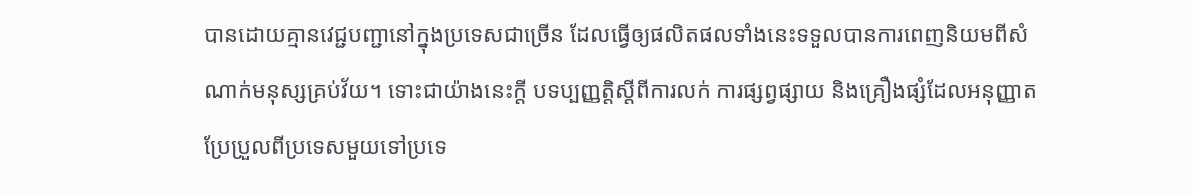បានដោយគ្មានវេជ្ជបញ្ជានៅក្នុងប្រទេសជាច្រើន ដែលធ្វើឲ្យផលិតផលទាំងនេះទទួលបានការពេញនិយមពីសំណាក់មនុស្សគ្រប់វ័យ។ ទោះជាយ៉ាងនេះក្តី បទប្បញ្ញត្តិស្តីពីការលក់ ការផ្សព្វផ្សាយ និងគ្រឿងផ្សំដែលអនុញ្ញាតប្រែប្រួលពីប្រទេសមួយទៅប្រទេ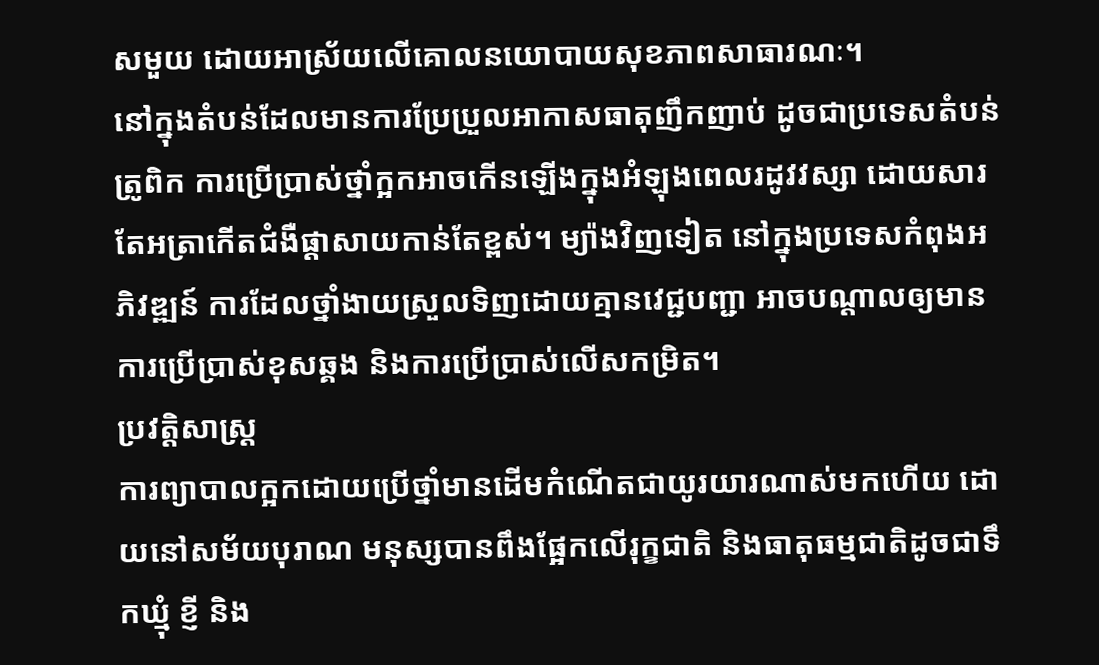សមួយ ដោយអាស្រ័យលើគោលនយោបាយសុខភាពសាធារណៈ។
នៅក្នុងតំបន់ដែលមានការប្រែប្រួលអាកាសធាតុញឹកញាប់ ដូចជាប្រទេសតំបន់ត្រូពិក ការប្រើប្រាស់ថ្នាំក្អកអាចកើនឡើងក្នុងអំឡុងពេលរដូវវស្សា ដោយសារតែអត្រាកើតជំងឺផ្ដាសាយកាន់តែខ្ពស់។ ម្យ៉ាងវិញទៀត នៅក្នុងប្រទេសកំពុងអភិវឌ្ឍន៍ ការដែលថ្នាំងាយស្រួលទិញដោយគ្មានវេជ្ជបញ្ជា អាចបណ្ដាលឲ្យមានការប្រើប្រាស់ខុសឆ្គង និងការប្រើប្រាស់លើសកម្រិត។
ប្រវត្តិសាស្ត្រ
ការព្យាបាលក្អកដោយប្រើថ្នាំមានដើមកំណើតជាយូរយារណាស់មកហើយ ដោយនៅសម័យបុរាណ មនុស្សបានពឹងផ្អែកលើរុក្ខជាតិ និងធាតុធម្មជាតិដូចជាទឹកឃ្មុំ ខ្ញី និង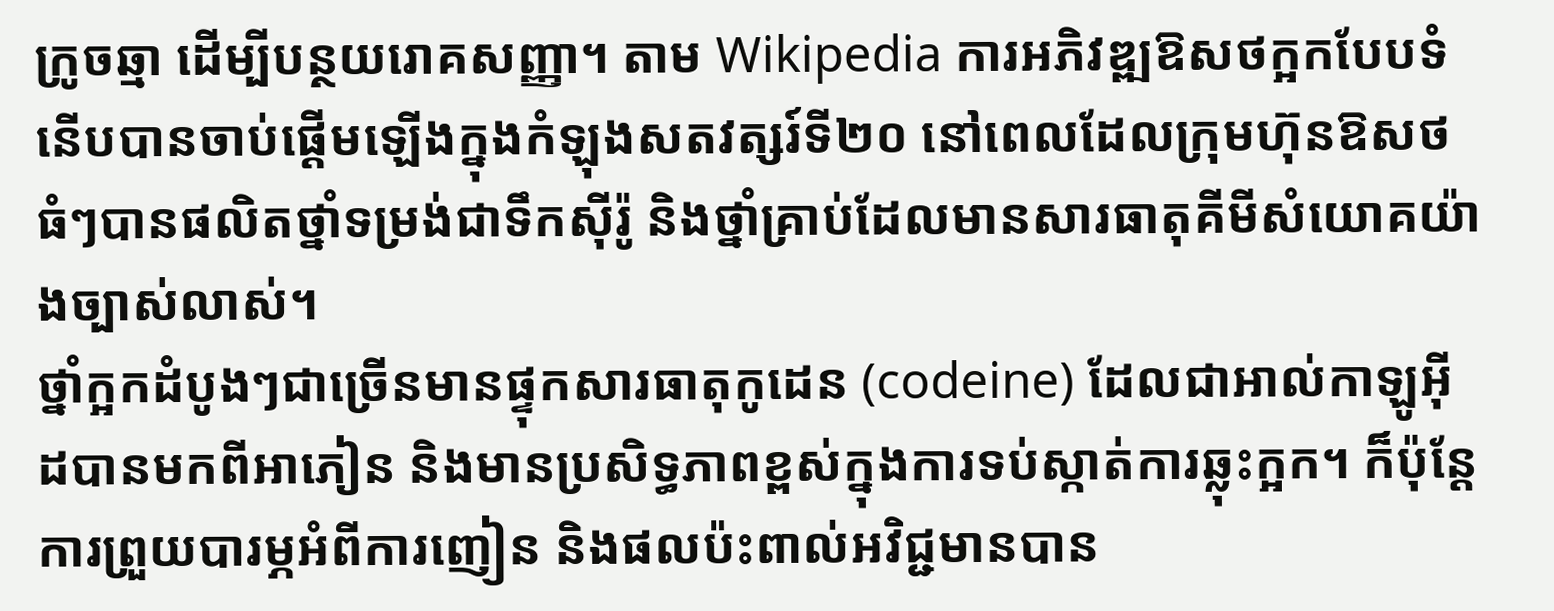ក្រូចឆ្មា ដើម្បីបន្ថយរោគសញ្ញា។ តាម Wikipedia ការអភិវឌ្ឍឱសថក្អកបែបទំនើបបានចាប់ផ្ដើមឡើងក្នុងកំឡុងសតវត្សរ៍ទី២០ នៅពេលដែលក្រុមហ៊ុនឱសថធំៗបានផលិតថ្នាំទម្រង់ជាទឹកស៊ីរ៉ូ និងថ្នាំគ្រាប់ដែលមានសារធាតុគីមីសំយោគយ៉ាងច្បាស់លាស់។
ថ្នាំក្អកដំបូងៗជាច្រើនមានផ្ទុកសារធាតុកូដេន (codeine) ដែលជាអាល់កាឡូអ៊ីដបានមកពីអាភៀន និងមានប្រសិទ្ធភាពខ្ពស់ក្នុងការទប់ស្កាត់ការឆ្លុះក្អក។ ក៏ប៉ុន្តែ ការព្រួយបារម្ភអំពីការញៀន និងផលប៉ះពាល់អវិជ្ជមានបាន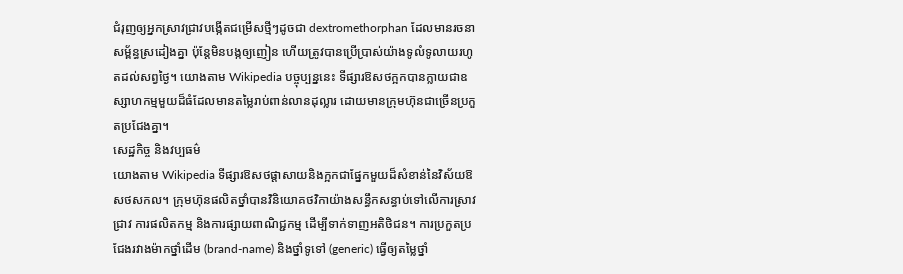ជំរុញឲ្យអ្នកស្រាវជ្រាវបង្កើតជម្រើសថ្មីៗដូចជា dextromethorphan ដែលមានរចនាសម្ព័ន្ធស្រដៀងគ្នា ប៉ុន្តែមិនបង្កឲ្យញៀន ហើយត្រូវបានប្រើប្រាស់យ៉ាងទូលំទូលាយរហូតដល់សព្វថ្ងៃ។ យោងតាម Wikipedia បច្ចុប្បន្ននេះ ទីផ្សារឱសថក្អកបានក្លាយជាឧស្សាហកម្មមួយដ៏ធំដែលមានតម្លៃរាប់ពាន់លានដុល្លារ ដោយមានក្រុមហ៊ុនជាច្រើនប្រកួតប្រជែងគ្នា។
សេដ្ឋកិច្ច និងវប្បធម៌
យោងតាម Wikipedia ទីផ្សារឱសថផ្ដាសាយនិងក្អកជាផ្នែកមួយដ៏សំខាន់នៃវិស័យឱសថសកល។ ក្រុមហ៊ុនផលិតថ្នាំបានវិនិយោគថវិកាយ៉ាងសន្ធឹកសន្ធាប់ទៅលើការស្រាវជ្រាវ ការផលិតកម្ម និងការផ្សាយពាណិជ្ជកម្ម ដើម្បីទាក់ទាញអតិថិជន។ ការប្រកួតប្រជែងរវាងម៉ាកថ្នាំដើម (brand-name) និងថ្នាំទូទៅ (generic) ធ្វើឲ្យតម្លៃថ្នាំ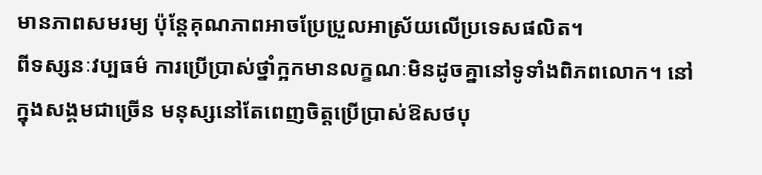មានភាពសមរម្យ ប៉ុន្តែគុណភាពអាចប្រែប្រួលអាស្រ័យលើប្រទេសផលិត។
ពីទស្សនៈវប្បធម៌ ការប្រើប្រាស់ថ្នាំក្អកមានលក្ខណៈមិនដូចគ្នានៅទូទាំងពិភពលោក។ នៅក្នុងសង្គមជាច្រើន មនុស្សនៅតែពេញចិត្តប្រើប្រាស់ឱសថបុ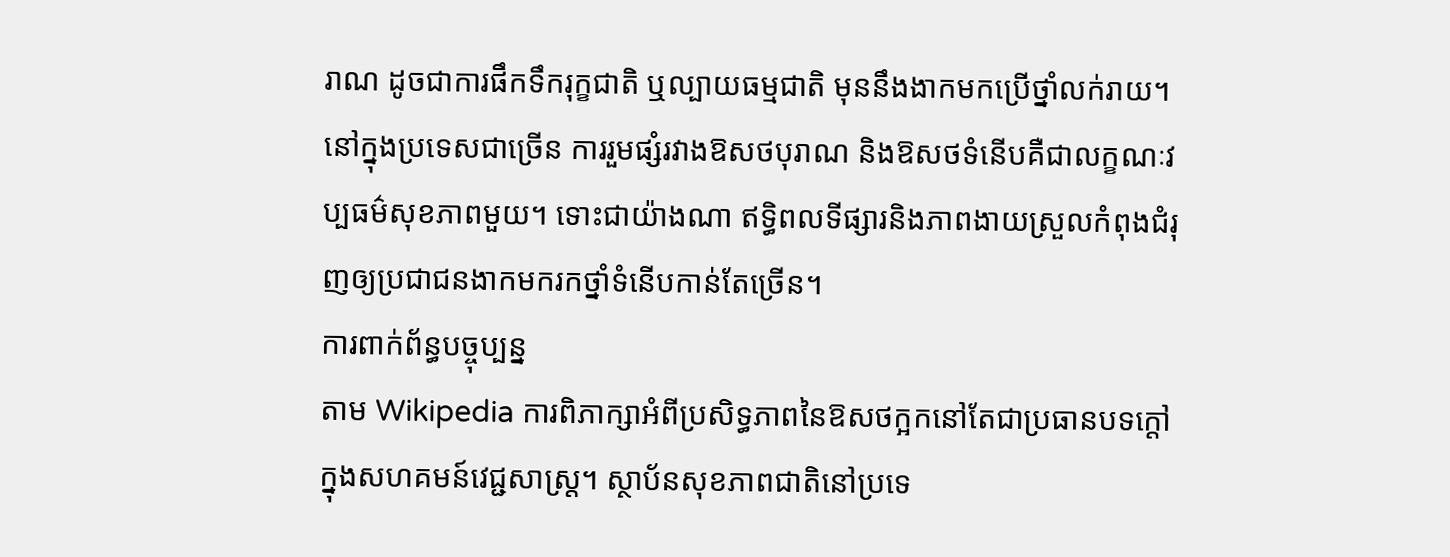រាណ ដូចជាការផឹកទឹករុក្ខជាតិ ឬល្បាយធម្មជាតិ មុននឹងងាកមកប្រើថ្នាំលក់រាយ។ នៅក្នុងប្រទេសជាច្រើន ការរួមផ្សំរវាងឱសថបុរាណ និងឱសថទំនើបគឺជាលក្ខណៈវប្បធម៌សុខភាពមួយ។ ទោះជាយ៉ាងណា ឥទ្ធិពលទីផ្សារនិងភាពងាយស្រួលកំពុងជំរុញឲ្យប្រជាជនងាកមករកថ្នាំទំនើបកាន់តែច្រើន។
ការពាក់ព័ន្ធបច្ចុប្បន្ន
តាម Wikipedia ការពិភាក្សាអំពីប្រសិទ្ធភាពនៃឱសថក្អកនៅតែជាប្រធានបទក្ដៅក្នុងសហគមន៍វេជ្ជសាស្ត្រ។ ស្ថាប័នសុខភាពជាតិនៅប្រទេ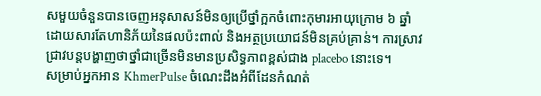សមួយចំនួនបានចេញអនុសាសន៍មិនឲ្យប្រើថ្នាំក្អកចំពោះកុមារអាយុក្រោម ៦ ឆ្នាំ ដោយសារតែហានិភ័យនៃផលប៉ះពាល់ និងអត្ថប្រយោជន៍មិនគ្រប់គ្រាន់។ ការស្រាវជ្រាវបន្តបង្ហាញថាថ្នាំជាច្រើនមិនមានប្រសិទ្ធភាពខ្ពស់ជាង placebo នោះទេ។
សម្រាប់អ្នកអាន KhmerPulse ចំណេះដឹងអំពីដែនកំណត់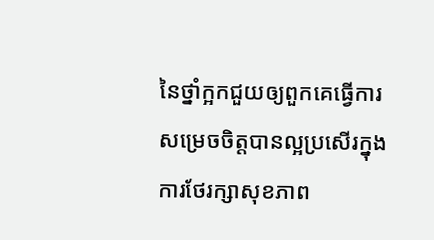នៃថ្នាំក្អកជួយឲ្យពួកគេធ្វើការសម្រេចចិត្តបានល្អប្រសើរក្នុងការថែរក្សាសុខភាព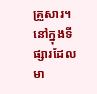គ្រួសារ។ នៅក្នុងទីផ្សារដែលមា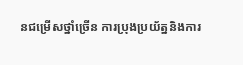នជម្រើសថ្នាំច្រើន ការប្រុងប្រយ័ត្ននិងការ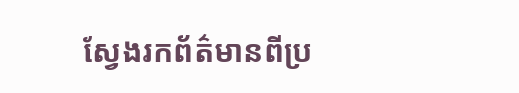ស្វែងរកព័ត៌មានពីប្រ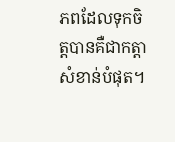ភពដែលទុកចិត្តបានគឺជាកត្តាសំខាន់បំផុត។